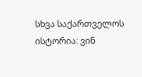სხვა საქართველოს ისტორია: ვინ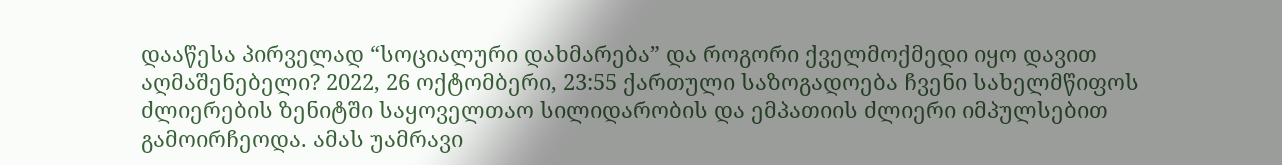დააწესა პირველად “სოციალური დახმარება” და როგორი ქველმოქმედი იყო დავით აღმაშენებელი? 2022, 26 ოქტომბერი, 23:55 ქართული საზოგადოება ჩვენი სახელმწიფოს ძლიერების ზენიტში საყოველთაო სილიდარობის და ემპათიის ძლიერი იმპულსებით გამოირჩეოდა. ამას უამრავი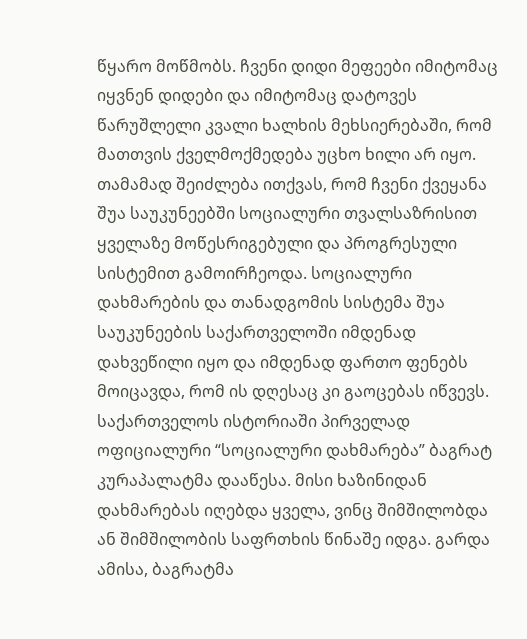წყარო მოწმობს. ჩვენი დიდი მეფეები იმიტომაც იყვნენ დიდები და იმიტომაც დატოვეს წარუშლელი კვალი ხალხის მეხსიერებაში, რომ მათთვის ქველმოქმედება უცხო ხილი არ იყო. თამამად შეიძლება ითქვას, რომ ჩვენი ქვეყანა შუა საუკუნეებში სოციალური თვალსაზრისით ყველაზე მოწესრიგებული და პროგრესული სისტემით გამოირჩეოდა. სოციალური დახმარების და თანადგომის სისტემა შუა საუკუნეების საქართველოში იმდენად დახვეწილი იყო და იმდენად ფართო ფენებს მოიცავდა, რომ ის დღესაც კი გაოცებას იწვევს.
საქართველოს ისტორიაში პირველად ოფიციალური “სოციალური დახმარება” ბაგრატ კურაპალატმა დააწესა. მისი ხაზინიდან დახმარებას იღებდა ყველა, ვინც შიმშილობდა ან შიმშილობის საფრთხის წინაშე იდგა. გარდა ამისა, ბაგრატმა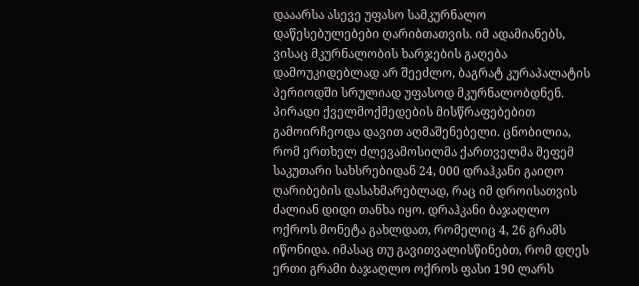დააარსა ასევე უფასო სამკურნალო დაწესებულებები ღარიბთათვის. იმ ადამიანებს, ვისაც მკურნალობის ხარჯების გაღება დამოუკიდებლად არ შეეძლო, ბაგრატ კურაპალატის პერიოდში სრულიად უფასოდ მკურნალობდნენ. პირადი ქველმოქმედების მისწრაფებებით გამოირჩეოდა დავით აღმაშენებელი. ცნობილია, რომ ერთხელ ძლევამოსილმა ქართველმა მეფემ საკუთარი სახსრებიდან 24, 000 დრაჰკანი გაიღო ღარიბების დასახმარებლად, რაც იმ დროისათვის ძალიან დიდი თანხა იყო. დრაჰკანი ბაჯაღლო ოქროს მონეტა გახლდათ, რომელიც 4, 26 გრამს იწონიდა. იმასაც თუ გავითვალისწინებთ, რომ დღეს ერთი გრამი ბაჯაღლო ოქროს ფასი 190 ლარს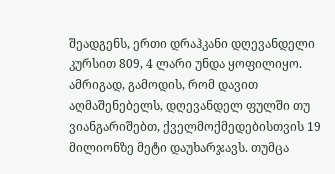შეადგენს, ერთი დრაჰკანი დღევანდელი კურსით 809, 4 ლარი უნდა ყოფილიყო. ამრიგად, გამოდის, რომ დავით აღმაშენებელს, დღევანდელ ფულში თუ ვიანგარიშებთ, ქველმოქმედებისთვის 19 მილიონზე მეტი დაუხარჯავს. თუმცა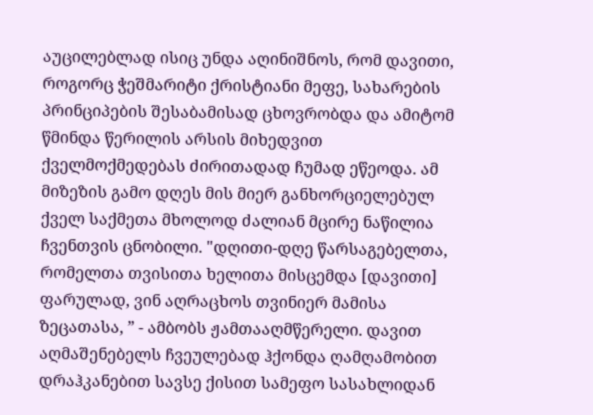აუცილებლად ისიც უნდა აღინიშნოს, რომ დავითი, როგორც ჭეშმარიტი ქრისტიანი მეფე, სახარების პრინციპების შესაბამისად ცხოვრობდა და ამიტომ წმინდა წერილის არსის მიხედვით ქველმოქმედებას ძირითადად ჩუმად ეწეოდა. ამ მიზეზის გამო დღეს მის მიერ განხორციელებულ ქველ საქმეთა მხოლოდ ძალიან მცირე ნაწილია ჩვენთვის ცნობილი. "დღითი-დღე წარსაგებელთა, რომელთა თვისითა ხელითა მისცემდა [დავითი] ფარულად, ვინ აღრაცხოს თვინიერ მამისა ზეცათასა, ” - ამბობს ჟამთააღმწერელი. დავით აღმაშენებელს ჩვეულებად ჰქონდა ღამღამობით დრაჰკანებით სავსე ქისით სამეფო სასახლიდან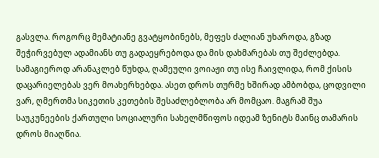გასვლა. როგორც მემატიანე გვატყობინებს, მეფეს ძალიან უხაროდა, გზად შეჭირვებულ ადამიანს თუ გადაეყრებოდა და მის დახმარებას თუ შეძლებდა. სამაგიეროდ არანაკლებ წუხდა, ღამეული ვოიაჟი თუ ისე ჩაივლიდა, რომ ქისის დაცარიელებას ვერ მოახერხებდა. ასეთ დროს თურმე ხშირად ამბობდა, ცოდვილი ვარ, ღმერთმა სიკეთის კეთების შესაძლებლობა არ მომცაო. მაგრამ შუა საუკუნეების ქართული სოციალური სახელმწიფოს იდეამ ზენიტს მაინც თამარის დროს მიაღწია.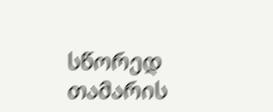სწორედ თამარის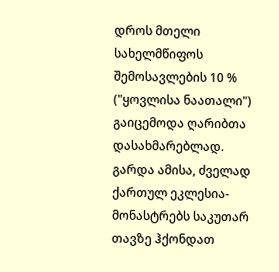დროს მთელი სახელმწიფოს შემოსავლების 10 % ("ყოვლისა ნაათალი") გაიცემოდა ღარიბთა დასახმარებლად. გარდა ამისა, ძველად ქართულ ეკლესია-მონასტრებს საკუთარ თავზე ჰქონდათ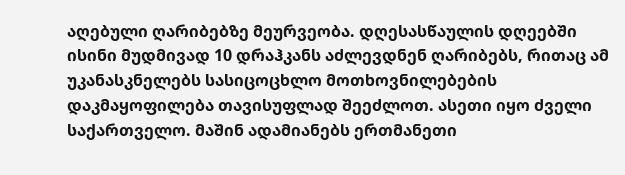აღებული ღარიბებზე მეურვეობა. დღესასწაულის დღეებში ისინი მუდმივად 10 დრაჰკანს აძლევდნენ ღარიბებს, რითაც ამ უკანასკნელებს სასიცოცხლო მოთხოვნილებების დაკმაყოფილება თავისუფლად შეეძლოთ. ასეთი იყო ძველი საქართველო. მაშინ ადამიანებს ერთმანეთი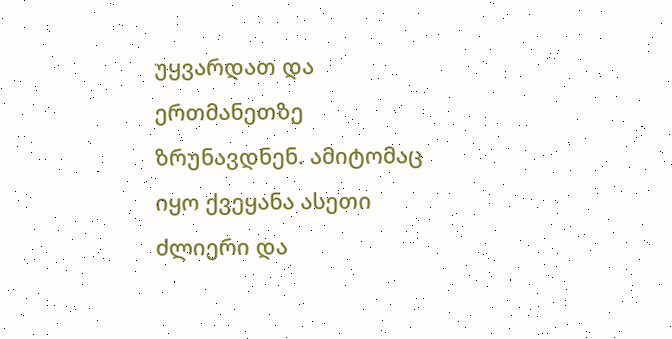უყვარდათ და ერთმანეთზე ზრუნავდნენ. ამიტომაც იყო ქვეყანა ასეთი ძლიერი და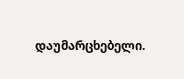დაუმარცხებელი.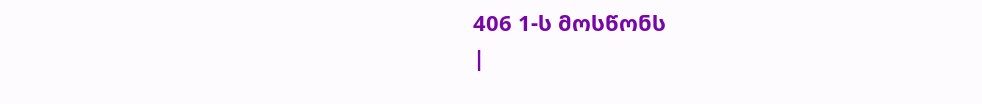406 1-ს მოსწონს
|